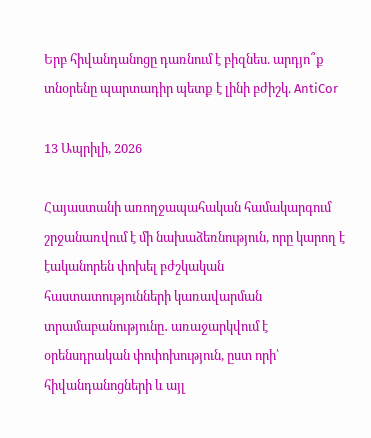Երբ հիվանդանոցը դառնում է բիզնես. արդյո՞ք տնօրենը պարտադիր պետք է լինի բժիշկ. AntiCor

13 Ապրիլի, 2026

Հայաստանի առողջապահական համակարգում շրջանառվում է մի նախաձեռնություն, որը կարող է էականորեն փոխել բժշկական հաստատությունների կառավարման տրամաբանությունը․ առաջարկվում է օրենսդրական փոփոխություն, ըստ որի՝ հիվանդանոցների և այլ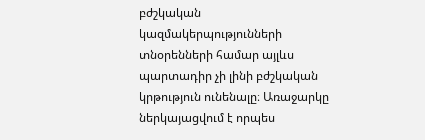բժշկական կազմակերպությունների տնօրենների համար այլևս պարտադիր չի լինի բժշկական կրթություն ունենալը։ Առաջարկը ներկայացվում է որպես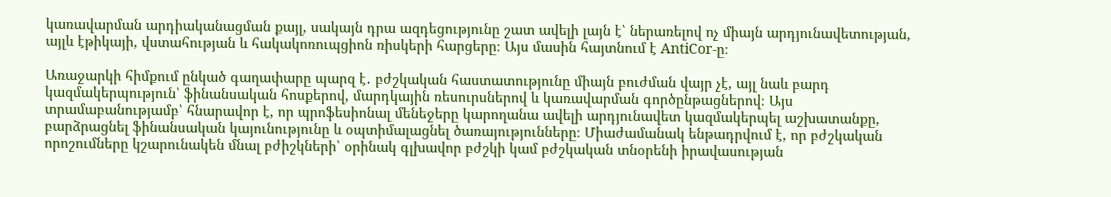կառավարման արդիականացման քայլ, սակայն դրա ազդեցությունը շատ ավելի լայն է՝ ներառելով ոչ միայն արդյունավետության, այլև էթիկայի, վստահության և հակակոռուպցիոն ռիսկերի հարցերը։ Այս մասին հայտնում է AntiCor-ը։

Առաջարկի հիմքում ընկած գաղափարը պարզ է․ բժշկական հաստատությունը միայն բուժման վայր չէ, այլ նաև բարդ կազմակերպություն՝ ֆինանսական հոսքերով, մարդկային ռեսուրսներով և կառավարման գործընթացներով։ Այս տրամաբանությամբ՝ հնարավոր է, որ պրոֆեսիոնալ մենեջերը կարողանա ավելի արդյունավետ կազմակերպել աշխատանքը, բարձրացնել ֆինանսական կայունությունը և օպտիմալացնել ծառայությունները։ Միաժամանակ ենթադրվում է, որ բժշկական որոշումները կշարունակեն մնալ բժիշկների՝ օրինակ գլխավոր բժշկի կամ բժշկական տնօրենի իրավասության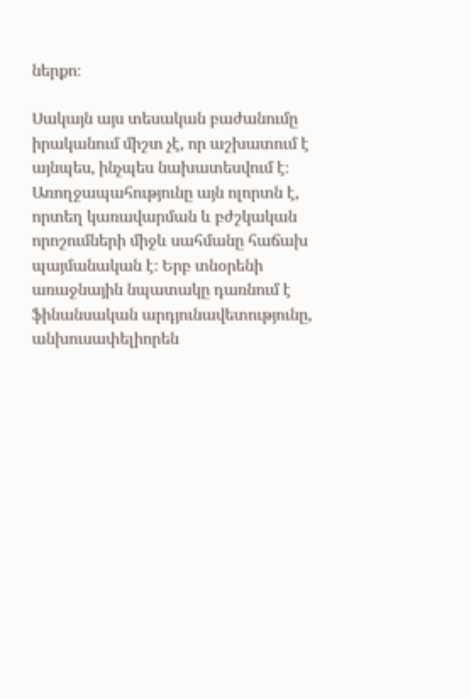ներքո։

Սակայն այս տեսական բաժանումը իրականում միշտ չէ, որ աշխատում է այնպես, ինչպես նախատեսվում է։ Առողջապահությունը այն ոլորտն է, որտեղ կառավարման և բժշկական որոշումների միջև սահմանը հաճախ պայմանական է։ Երբ տնօրենի առաջնային նպատակը դառնում է ֆինանսական արդյունավետությունը, անխուսափելիորեն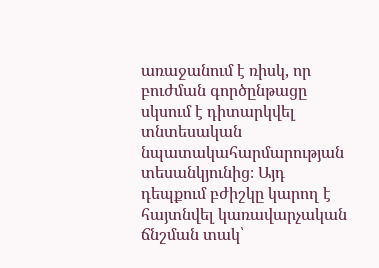առաջանում է ռիսկ, որ բուժման գործընթացը սկսում է դիտարկվել տնտեսական նպատակահարմարության տեսանկյունից։ Այդ դեպքում բժիշկը կարող է հայտնվել կառավարչական ճնշման տակ՝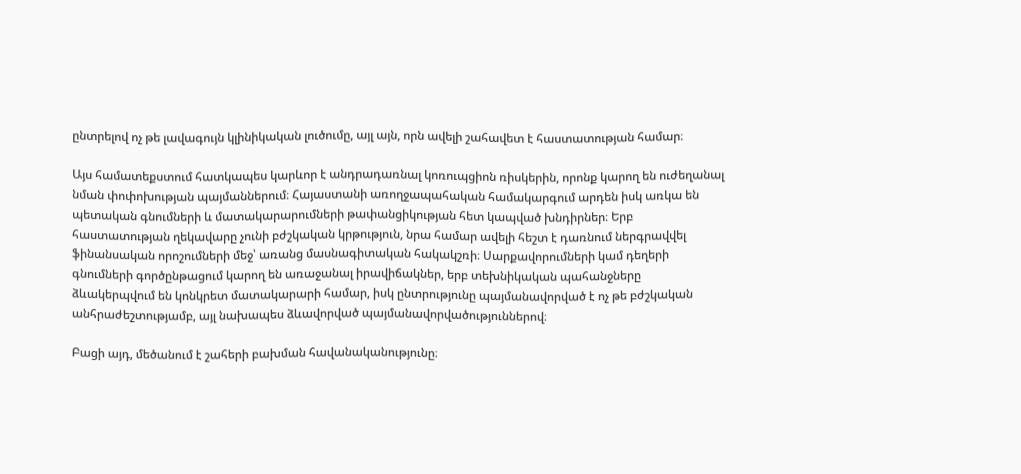ընտրելով ոչ թե լավագույն կլինիկական լուծումը, այլ այն, որն ավելի շահավետ է հաստատության համար։

Այս համատեքստում հատկապես կարևոր է անդրադառնալ կոռուպցիոն ռիսկերին, որոնք կարող են ուժեղանալ նման փոփոխության պայմաններում։ Հայաստանի առողջապահական համակարգում արդեն իսկ առկա են պետական գնումների և մատակարարումների թափանցիկության հետ կապված խնդիրներ։ Երբ հաստատության ղեկավարը չունի բժշկական կրթություն, նրա համար ավելի հեշտ է դառնում ներգրավվել ֆինանսական որոշումների մեջ՝ առանց մասնագիտական հակակշռի։ Սարքավորումների կամ դեղերի գնումների գործընթացում կարող են առաջանալ իրավիճակներ, երբ տեխնիկական պահանջները ձևակերպվում են կոնկրետ մատակարարի համար, իսկ ընտրությունը պայմանավորված է ոչ թե բժշկական անհրաժեշտությամբ, այլ նախապես ձևավորված պայմանավորվածություններով։

Բացի այդ, մեծանում է շահերի բախման հավանականությունը։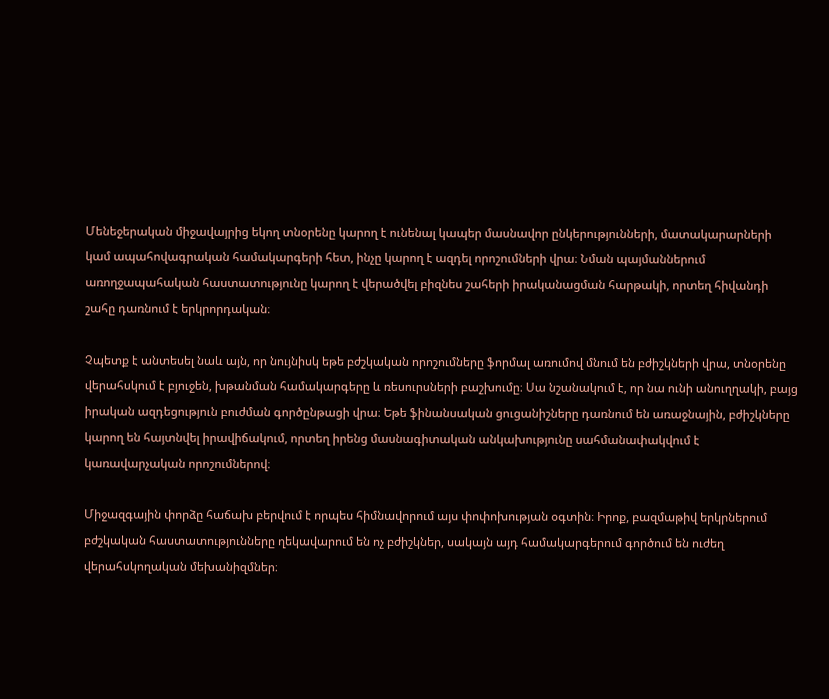Մենեջերական միջավայրից եկող տնօրենը կարող է ունենալ կապեր մասնավոր ընկերությունների, մատակարարների կամ ապահովագրական համակարգերի հետ, ինչը կարող է ազդել որոշումների վրա։ Նման պայմաններում առողջապահական հաստատությունը կարող է վերածվել բիզնես շահերի իրականացման հարթակի, որտեղ հիվանդի շահը դառնում է երկրորդական։

Չպետք է անտեսել նաև այն, որ նույնիսկ եթե բժշկական որոշումները ֆորմալ առումով մնում են բժիշկների վրա, տնօրենը վերահսկում է բյուջեն, խթանման համակարգերը և ռեսուրսների բաշխումը։ Սա նշանակում է, որ նա ունի անուղղակի, բայց իրական ազդեցություն բուժման գործընթացի վրա։ Եթե ֆինանսական ցուցանիշները դառնում են առաջնային, բժիշկները կարող են հայտնվել իրավիճակում, որտեղ իրենց մասնագիտական անկախությունը սահմանափակվում է կառավարչական որոշումներով։

Միջազգային փորձը հաճախ բերվում է որպես հիմնավորում այս փոփոխության օգտին։ Իրոք, բազմաթիվ երկրներում բժշկական հաստատությունները ղեկավարում են ոչ բժիշկներ, սակայն այդ համակարգերում գործում են ուժեղ վերահսկողական մեխանիզմներ։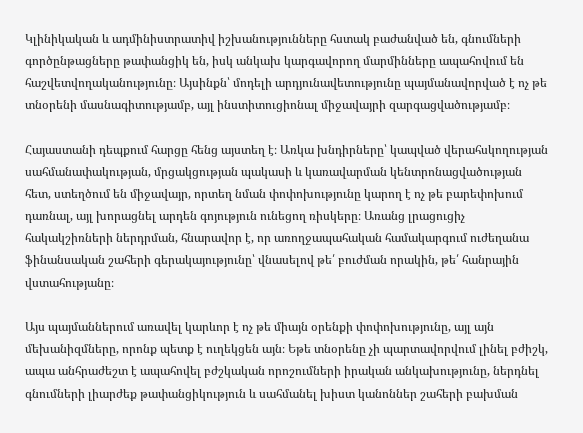Կլինիկական և ադմինիստրատիվ իշխանությունները հստակ բաժանված են, գնումների գործընթացները թափանցիկ են, իսկ անկախ կարգավորող մարմինները ապահովում են հաշվետվողականությունը։ Այսինքն՝ մոդելի արդյունավետությունը պայմանավորված է ոչ թե տնօրենի մասնագիտությամբ, այլ ինստիտուցիոնալ միջավայրի զարգացվածությամբ։

Հայաստանի դեպքում հարցը հենց այստեղ է։ Առկա խնդիրները՝ կապված վերահսկողության սահմանափակության, մրցակցության պակասի և կառավարման կենտրոնացվածության հետ, ստեղծում են միջավայր, որտեղ նման փոփոխությունը կարող է ոչ թե բարեփոխում դառնալ, այլ խորացնել արդեն գոյություն ունեցող ռիսկերը։ Առանց լրացուցիչ հակակշիռների ներդրման, հնարավոր է, որ առողջապահական համակարգում ուժեղանա ֆինանսական շահերի գերակայությունը՝ վնասելով թե՛ բուժման որակին, թե՛ հանրային վստահությանը։

Այս պայմաններում առավել կարևոր է ոչ թե միայն օրենքի փոփոխությունը, այլ այն մեխանիզմները, որոնք պետք է ուղեկցեն այն։ Եթե տնօրենը չի պարտավորվում լինել բժիշկ, ապա անհրաժեշտ է ապահովել բժշկական որոշումների իրական անկախությունը, ներդնել գնումների լիարժեք թափանցիկություն և սահմանել խիստ կանոններ շահերի բախման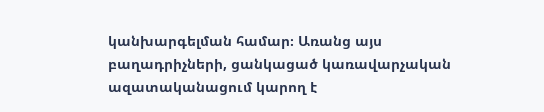կանխարգելման համար։ Առանց այս բաղադրիչների, ցանկացած կառավարչական ազատականացում կարող է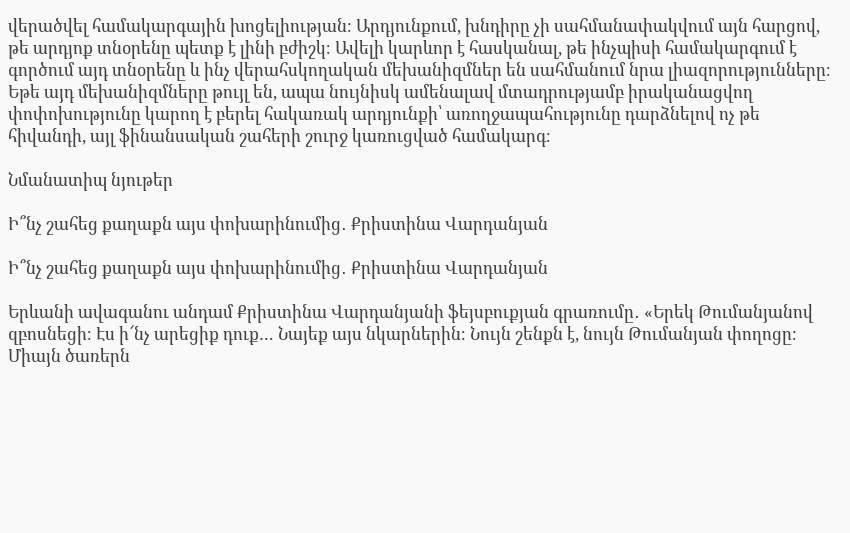վերածվել համակարգային խոցելիության։ Արդյունքում, խնդիրը չի սահմանափակվում այն հարցով, թե արդյոք տնօրենը պետք է լինի բժիշկ։ Ավելի կարևոր է հասկանալ, թե ինչպիսի համակարգում է գործում այդ տնօրենը և ինչ վերահսկողական մեխանիզմներ են սահմանում նրա լիազորությունները։ Եթե այդ մեխանիզմները թույլ են, ապա նույնիսկ ամենալավ մտադրությամբ իրականացվող փոփոխությունը կարող է բերել հակառակ արդյունքի՝ առողջապահությունը դարձնելով ոչ թե հիվանդի, այլ ֆինանսական շահերի շուրջ կառուցված համակարգ։

Նմանատիպ նյութեր

Ի՞նչ շահեց քաղաքն այս փոխարինումից․ Քրիստինա Վարդանյան

Ի՞նչ շահեց քաղաքն այս փոխարինումից․ Քրիստինա Վարդանյան

Երևանի ավագանու անդամ Քրիստինա Վարդանյանի ֆեյսբուքյան գրառումը․ «Երեկ Թումանյանով զբոսնեցի։ Էս ի՜նչ արեցիք դուք… Նայեք այս նկարներին։ Նույն շենքն է, նույն Թումանյան փողոցը։ Միայն ծառերն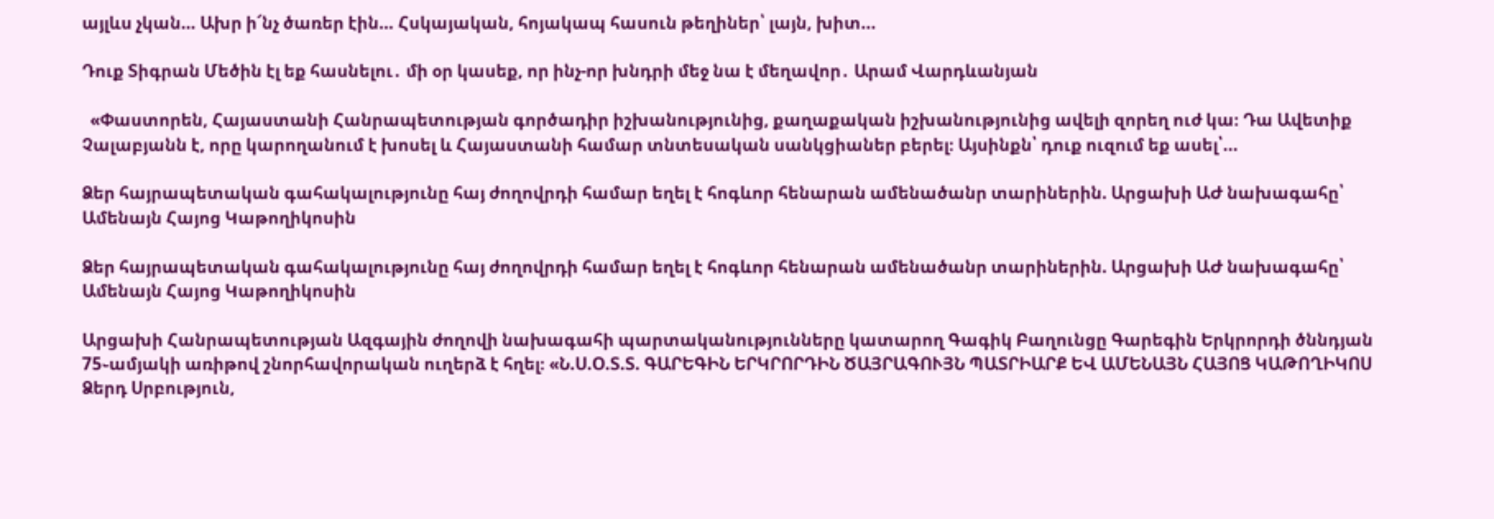այլևս չկան… Ախր ի՜նչ ծառեր էին… Հսկայական, հոյակապ հասուն թեղիներ՝ լայն, խիտ...

Դուք Տիգրան Մեծին էլ եք հասնելու․ մի օր կասեք, որ ինչ-որ խնդրի մեջ նա է մեղավոր․ Արամ Վարդևանյան

  «Փաստորեն, Հայաստանի Հանրապետության գործադիր իշխանությունից, քաղաքական իշխանությունից ավելի զորեղ ուժ կա։ Դա Ավետիք Չալաբյանն է, որը կարողանում է խոսել և Հայաստանի համար տնտեսական սանկցիաներ բերել։ Այսինքն՝ դուք ուզում եք ասել՝...

Ձեր հայրապետական գահակալությունը հայ ժողովրդի համար եղել է հոգևոր հենարան ամենածանր տարիներին. Արցախի ԱԺ նախագահը՝ Ամենայն Հայոց Կաթողիկոսին

Ձեր հայրապետական գահակալությունը հայ ժողովրդի համար եղել է հոգևոր հենարան ամենածանր տարիներին. Արցախի ԱԺ նախագահը՝ Ամենայն Հայոց Կաթողիկոսին

Արցախի Հանրապետության Ազգային ժողովի նախագահի պարտականությունները կատարող Գագիկ Բաղունցը Գարեգին Երկրորդի ծննդյան 75֊ամյակի առիթով շնորհավորական ուղերձ է հղել։ «Ն.Ս.Օ.Տ.Տ. ԳԱՐԵԳԻՆ ԵՐԿՐՈՐԴԻՆ ԾԱՅՐԱԳՈՒՅՆ ՊԱՏՐԻԱՐՔ ԵՎ ԱՄԵՆԱՅՆ ՀԱՅՈՑ ԿԱԹՈՂԻԿՈՍ Ձերդ Սրբություն,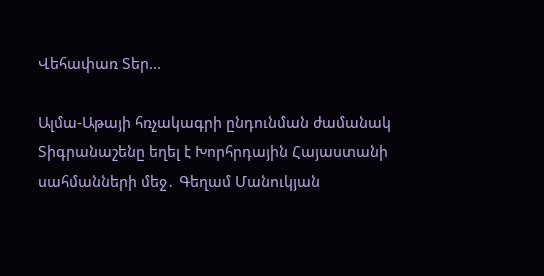Վեհափառ Տեր...

Ալմա-Աթայի հռչակագրի ընդունման ժամանակ Տիգրանաշենը եղել է Խորհրդային Հայաստանի սահմանների մեջ․ Գեղամ Մանուկյան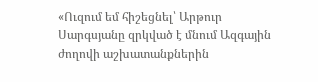«Ուզում եմ հիշեցնել՝ Արթուր Սարգսյանը զրկված է մնում Ազգային ժողովի աշխատանքներին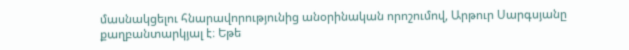մասնակցելու հնարավորությունից անօրինական որոշումով, Արթուր Սարգսյանը քաղբանտարկյալ է։ Եթե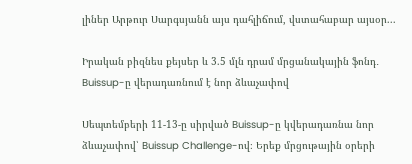լիներ Արթուր Սարգսյանն այս դահլիճում, վստահաբար այսօր...

Իրական բիզնես քեյսեր և 3.5 մլն դրամ մրցանակային ֆոնդ․ Buissup-ը վերադառնում է նոր ձևաչափով

Սեպտեմբերի 11-13-ը սիրված Buissup-ը կվերադառնա նոր ձևաչափով՝ Buissup Challenge-ով։ Երեք մրցութային օրերի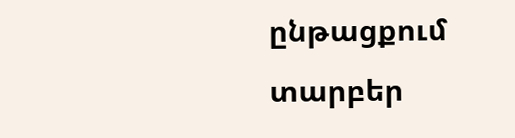ընթացքում տարբեր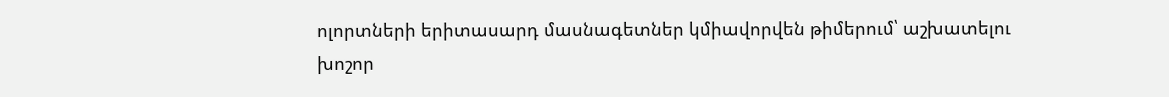ոլորտների երիտասարդ մասնագետներ կմիավորվեն թիմերում՝ աշխատելու խոշոր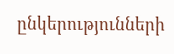ընկերությունների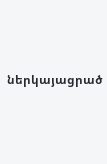ներկայացրած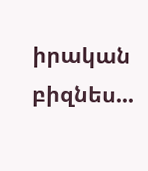իրական բիզնես...